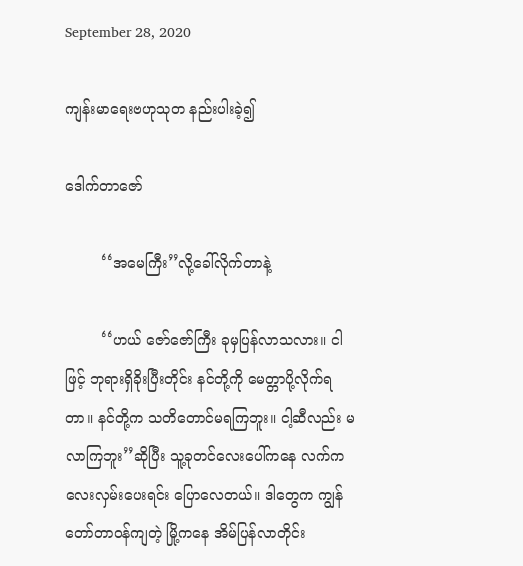September 28, 2020

ကျန်းမာရေးဗဟုသုတ နည်းပါးခဲ့၍

ဒေါက်တာဇော်

        ‘‘အမေကြီး’’လို့ခေါ်လိုက်တာနဲ့

        ‘‘ဟယ် ဇော်ဇော်ကြီး ခုမှပြန်လာသလား။ ငါဖြင့် ဘုရားရှိခိုးပြီးတိုင်း နင်တို့ကို မေတ္တာပို့လိုက်ရတာ။ နင်တို့က သတိတောင်မရကြဘူး။ ငါ့ဆီလည်း မလာကြဘူး’’ဆိုပြီး သူ့ခုတင်လေးပေါ်ကနေ လက်ကလေးလှမ်းပေးရင်း ပြောလေတယ်။ ဒါတွေက ကျွန်တော်တာဝန်ကျတဲ့ မြို့ကနေ အိမ်ပြန်လာတိုင်း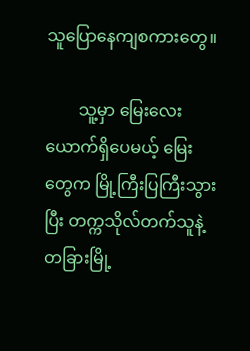သူပြောနေကျစကားတွေ။

        သူ့မှာ မြေးလေးယောက်ရှိပေမယ့် မြေးတွေက မြို့ကြီးပြကြီးသွားပြီး တက္ကသိုလ်တက်သူနဲ့ တခြားမြို့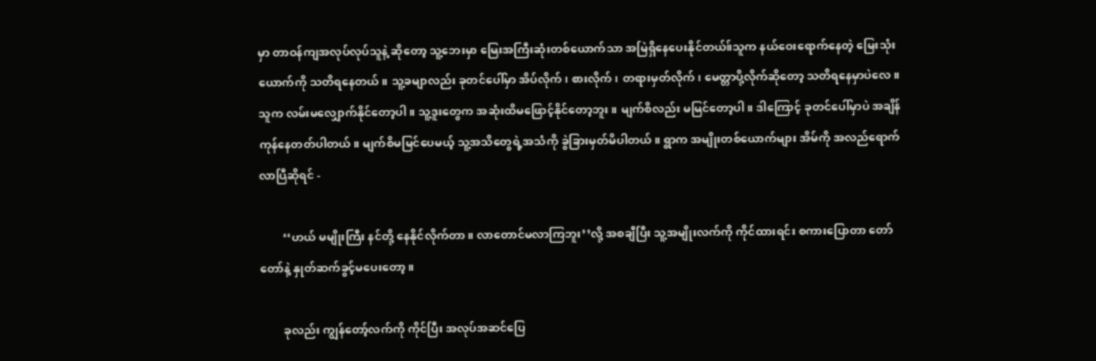မှာ တာဝန်ကျအလုပ်လုပ်သူနဲ့ ဆိုတော့ သူ့ဘေးမှာ မြေးအကြီးဆုံးတစ်ယောက်သာ အမြဲရှိနေပေးနိုင်တယ်။်သူက နယ်ဝေးရောက်နေတဲ့ မြေးသုံးယောက်ကို သတိရနေတယ်။ သူ့ခမျာလည်း ခုတင်ပေါ်မှာ အိပ်လိုက်၊ စားလိုက်၊ တရားမှတ်လိုက်၊ မေတ္တာပို့လိုက်ဆိုတော့ သတိရနေမှာပဲလေ။ သူက လမ်းမလျှောက်နိုင်တော့ပါ။ သူ့ဒူးတွေက အဆုံးထိမဖြောင့်နိုင်တော့ဘူး။ မျက်စိလည်း မမြင်တော့ပါ။ ဒါကြောင့် ခုတင်ပေါ်မှာပဲ အချိန်ကုန်နေတတ်ပါတယ်။ မျက်စိမမြင်ပေမယ့် သူ့အသိတွေရဲ့အသံကို ခွဲခြားမှတ်မိပါတယ်။ ရွာက အမျိုးတစ်ယောက်များ အိမ်ကို အလည်ရောက်လာပြီဆိုရင် -

        ‘‘ဟယ် မမျိုးကြီး နင်တို့ နေနိုင်လိုက်တာ။ လာတောင်မလာကြဘူး’’လို့ အစချီပြီး သူ့အမျိုးလက်ကို ကိုင်ထားရင်း စကားပြောတာ တော်တော်နဲ့ နှုတ်ဆက်ခွင့်မပေးတော့။

        ခုလည်း ကျွန်တော့်လက်ကို ကိုင်ပြီး အလုပ်အဆင်ပြေ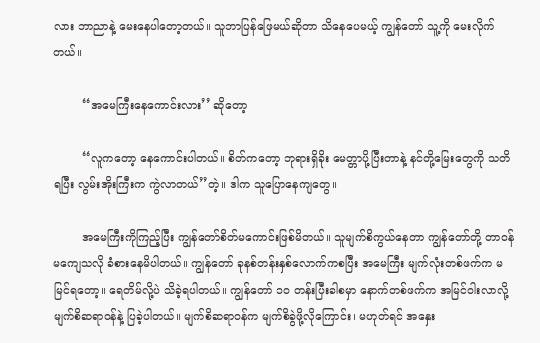လား ဘာညာနဲ့ မေးနေပါတော့တယ်။ သူဘာပြန်ဖြေမယ်ဆိုတာ သိနေပေမယ့် ကျွန်တော် သူ့ကို မေးလိုက်တယ်။

        ‘‘အမေကြီးနေကောင်းလား’’ ဆိုတော့

        ‘‘လူကတော့ နေကောင်းပါတယ်။ စိတ်ကတော့ ဘုရားရှိခိုး မေတ္တာပို့ပြီးတာနဲ့ နင်တို့မြေးတွေကို သတိရပြီး လွမ်းအိုးကြီးက ကွဲလာတယ်’’တဲ့။ ဒါက သူပြောနေကျတွေ။

        အမေကြီးကိုကြည့်ပြီး ကျွန်တော်စိတ်မကောင်းဖြစ်မိတယ်။ သူမျက်စိကွယ်နေတာ ကျွန်တော်တို့ တာဝန်မကျေသလို ခံစားနေမိပါတယ်။ ကျွန်တော် ခုနစ်တန်းနှစ်လောက်ကစပြီး အမေကြီး မျက်လုံးတစ်ဖက်က မမြင်ရတော့။ ရေတိမ်လို့ပဲ သိခဲ့ရပါတယ်။ ကျွန်တော် ၁ဝ တန်းပြီးခါစမှာ နောက်တစ်ဖက်က အမြင်ဝါးလာလို့ မျက်စိဆရာဝန်နဲ့ ပြခဲ့ပါတယ်။ မျက်စိဆရာဝန်က မျက်စိခွဲဖို့လိုကြောင်း၊ မဟုတ်ရင် အနှေး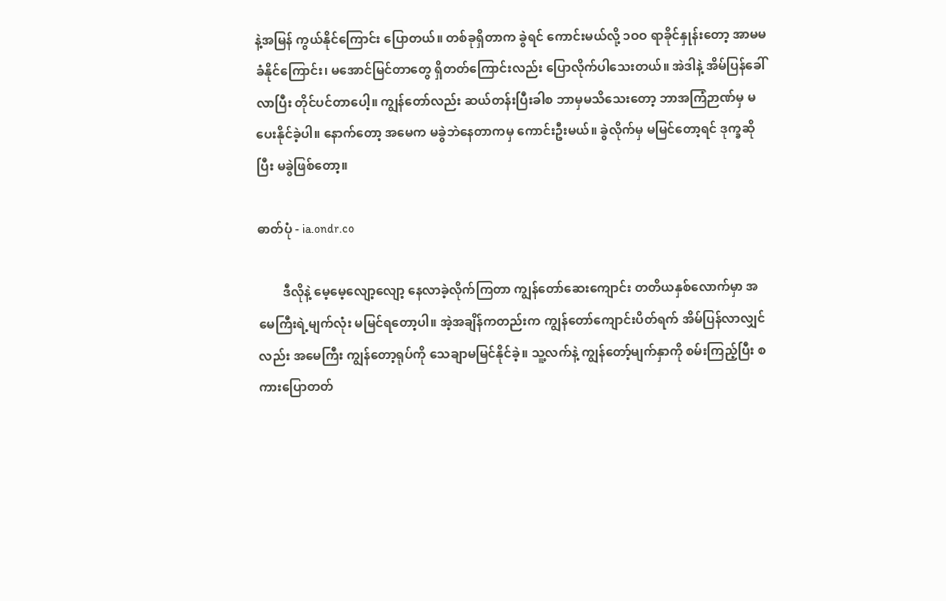နဲ့အမြန် ကွယ်နိုင်ကြောင်း ပြောတယ်။ တစ်ခုရှိတာက ခွဲရင် ကောင်းမယ်လို့ ၁ဝဝ ရာခိုင်နှုန်းတော့ အာမမခံနိုင်ကြောင်း၊ မအောင်မြင်တာတွေ ရှိတတ်ကြောင်းလည်း ပြောလိုက်ပါသေးတယ်။ အဲဒါနဲ့ အိမ်ပြန်ခေါ်လာပြီး တိုင်ပင်တာပေါ့။ ကျွန်တော်လည်း ဆယ်တန်းပြီးခါစ ဘာမှမသိသေးတော့ ဘာအကြံဉာဏ်မှ မပေးနိုင်ခဲ့ပါ။ နောက်တော့ အမေက မခွဲဘဲနေတာကမှ ကောင်းဦးမယ်။ ခွဲလိုက်မှ မမြင်တော့ရင် ဒုက္ခဆိုပြီး မခွဲဖြစ်တော့။

ဓာတ်ပုံ - ia.ondr.co

        ဒီလိုနဲ့ မေ့မေ့လျော့လျော့ နေလာခဲ့လိုက်ကြတာ ကျွန်တော်ဆေးကျောင်း တတိယနှစ်လောက်မှာ အမေကြီးရဲ့မျက်လုံး မမြင်ရတော့ပါ။ အဲ့အချိန်ကတည်းက ကျွန်တော်ကျောင်းပိတ်ရက် အိမ်ပြန်လာလျှင်လည်း အမေကြီး ကျွန်တော့ရုပ်ကို သေချာမမြင်နိုင်ခဲ့။ သူ့လက်နဲ့ ကျွန်တော့်မျက်နှာကို စမ်းကြည့်ပြီး စကားပြောတတ်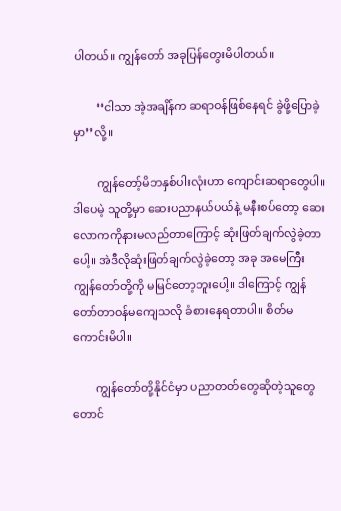ပါတယ်။ ကျွန်တော် အခုပြန်တွေးမိပါတယ်။

        ‘‘ငါသာ အဲ့အချိန်က ဆရာဝန်ဖြစ်နေရင် ခွဲဖို့ပြောခဲ့မှာ’’လို့။

        ကျွန်တော့်မိဘနှစ်ပါးလုံးဟာ ကျောင်းဆရာတွေပါ။ ဒါပေမဲ့ သူတို့မှာ ဆေးပညာနယ်ပယ်နဲ့ မနီးစပ်တော့ ဆေးလောကကိုနားမလည်တာကြောင့် ဆုံးဖြတ်ချက်လွဲခဲ့တာပေါ့။ အဲဒီလိုဆုံးဖြတ်ချက်လွဲခဲ့တော့ အခု အမေကြီး ကျွန်တော်တို့ကို မမြင်တော့ဘူးပေါ့။ ဒါကြောင့် ကျွန်တော်တာဝန်မကျေသလို ခံစားနေရတာပါ။ စိတ်မကောင်းမိပါ။

        ကျွန်တော်တို့နိုင်ငံမှာ ပညာတတ်တွေဆိုတဲ့သူတွေတောင်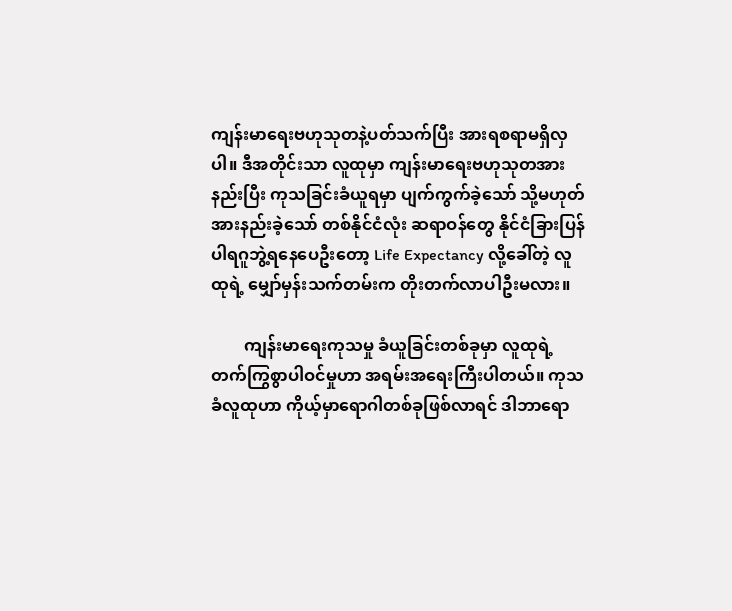ကျန်းမာရေးဗဟုသုတနဲ့ပတ်သက်ပြီး အားရစရာမရှိလှပါ။ ဒီအတိုင်းသာ လူထုမှာ ကျန်းမာရေးဗဟုသုတအားနည်းပြီး ကုသခြင်းခံယူရမှာ ပျက်ကွက်ခဲ့သော် သို့မဟုတ် အားနည်းခဲ့သော် တစ်နိုင်ငံလုံး ဆရာဝန်တွေ နိုင်ငံခြားပြန် ပါရဂူဘွဲ့ရနေပေဦးတော့ Life Expectancy လို့ခေါ်တဲ့ လူထုရဲ့ မျှော်မှန်းသက်တမ်းက တိုးတက်လာပါဦးမလား။

        ကျန်းမာရေးကုသမှု ခံယူခြင်းတစ်ခုမှာ လူထုရဲ့ တက်ကြွစွာပါဝင်မှုဟာ အရမ်းအရေးကြီးပါတယ်။ ကုသခံလူထုဟာ ကိုယ့်မှာရောဂါတစ်ခုဖြစ်လာရင် ဒါဘာရော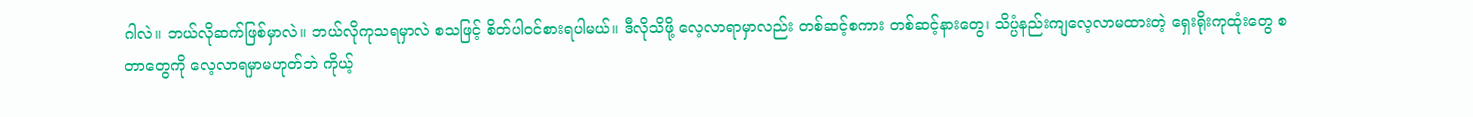ဂါလဲ။ ဘယ်လိုဆက်ဖြစ်မှာလဲ။ ဘယ်လိုကုသရမှာလဲ စသဖြင့် စိတ်ပါဝင်စားရပါမယ်။ ဒီလိုသိဖို့ လေ့လာရာမှာလည်း တစ်ဆင့်စကား တစ်ဆင့်နားတွေ၊ သိပ္ပံနည်းကျလေ့လာမထားတဲ့ ရှေးရိုးကုထုံးတွေ စတာတွေကို လေ့လာရမှာမဟုတ်ဘဲ ကိုယ့်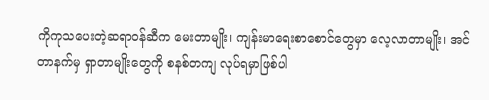ကိုကုသပေးတဲ့ဆရာဝန်ဆီက မေးတာမျိုး၊ ကျန်းမာရေးစာစောင်တွေမှာ လေ့လာတာမျိုး၊ အင်တာနက်မှ ရှာတာမျိုးတွေကို စနစ်တကျ လုပ်ရမှာဖြစ်ပါ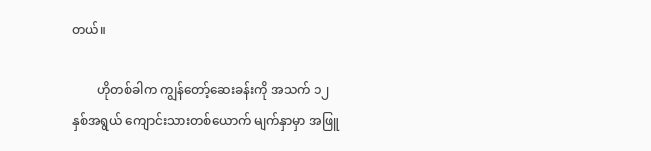တယ်။

        ဟိုတစ်ခါက ကျွန်တော့်ဆေးခန်းကို အသက် ၁၂ နှစ်အရွယ် ကျောင်းသားတစ်ယောက် မျက်နှာမှာ အဖြူ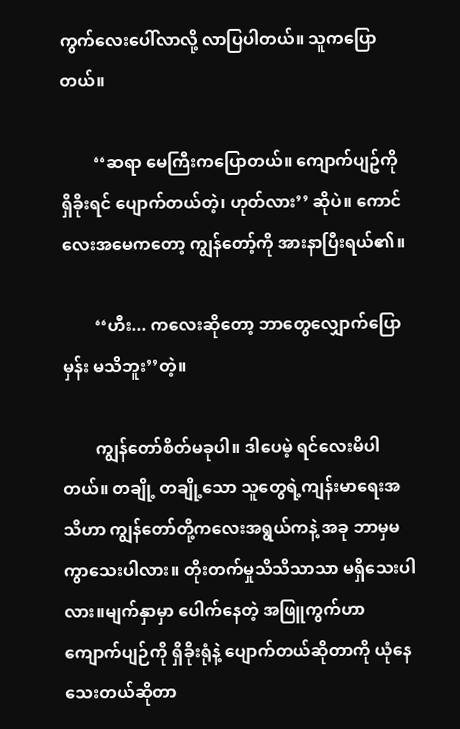ကွက်လေးပေါ်လာလို့ လာပြပါတယ်။ သူကပြောတယ်။

        ‘‘ဆရာ မေကြီးကပြောတယ်။ ကျောက်ပျဥ်ကို ရှိခိုးရင် ပျောက်တယ်တဲ့၊ ဟုတ်လား’’ ဆိုပဲ။ ကောင်လေးအမေကတော့ ကျွန်တော့်ကို အားနာပြီးရယ်၏။

        ‘‘ဟီး... ကလေးဆိုတော့ ဘာတွေလျှောက်ပြောမှန်း မသိဘူး’’တဲ့။

        ကျွန်တော်စိတ်မခုပါ။ ဒါပေမဲ့ ရင်လေးမိပါတယ်။ တချို့ တချို့သော သူတွေရဲ့ကျန်းမာရေးအသိဟာ ကျွန်တော်တို့ကလေးအရွယ်ကနဲ့ အခု ဘာမှမကွာသေးပါလား။ တိုးတက်မှုသိသိသာသာ မရှိသေးပါလား။မျက်နှာမှာ ပေါက်နေတဲ့ အဖြူကွက်ဟာ ကျောက်ပျဉ်ကို ရှိခိုးရုံနဲ့ ပျောက်တယ်ဆိုတာကို ယုံနေသေးတယ်ဆိုတာ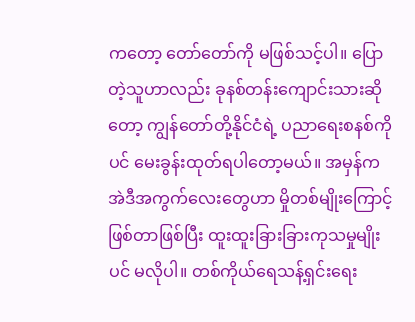ကတော့ တော်တော်ကို မဖြစ်သင့်ပါ။ ပြောတဲ့သူဟာလည်း ခုနစ်တန်းကျောင်းသားဆိုတော့ ကျွန်တော်တို့နိုင်ငံရဲ့ ပညာရေးစနစ်ကိုပင် မေးခွန်းထုတ်ရပါတော့မယ်။ အမှန်က အဲဒီအကွက်လေးတွေဟာ မှိုတစ်မျိုးကြောင့်ဖြစ်တာဖြစ်ပြီး ထူးထူးခြားခြားကုသမှုမျိုးပင် မလိုပါ။ တစ်ကိုယ်ရေသန့်ရှင်းရေး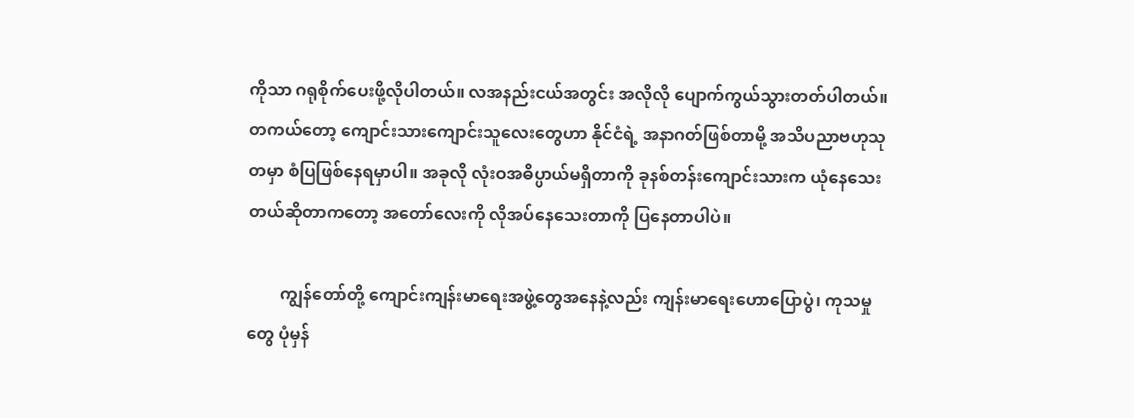ကိုသာ ဂရုစိုက်ပေးဖို့လိုပါတယ်။ လအနည်းငယ်အတွင်း အလိုလို ပျောက်ကွယ်သွားတတ်ပါတယ်။ တကယ်တော့ ကျောင်းသားကျောင်းသူလေးတွေဟာ နိုင်ငံရဲ့ အနာဂတ်ဖြစ်တာမို့ အသိပညာဗဟုသုတမှာ စံပြဖြစ်နေရမှာပါ။ အခုလို လုံးဝအဓိပ္ပာယ်မရှိတာကို ခုနစ်တန်းကျောင်းသားက ယုံနေသေးတယ်ဆိုတာကတော့ အတော်လေးကို လိုအပ်နေသေးတာကို ပြနေတာပါပဲ။

        ကျွန်တော်တို့ ကျောင်းကျန်းမာရေးအဖွဲ့တွေအနေနဲ့လည်း ကျန်းမာရေးဟောပြောပွဲ၊ ကုသမှုတွေ ပုံမှန်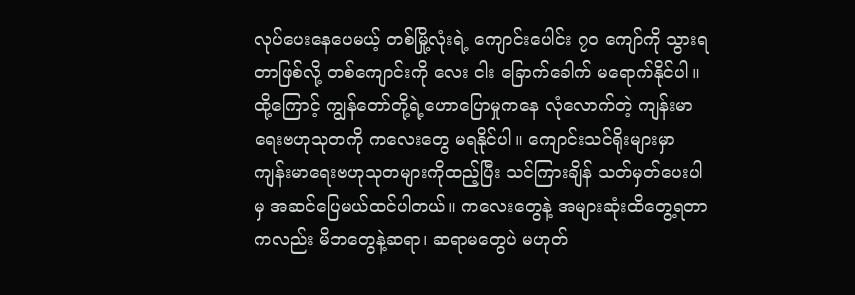လုပ်ပေးနေပေမယ့် တစ်မြို့လုံးရဲ့ ကျောင်းပေါင်း ၇ဝ ကျော်ကို သွားရတာဖြစ်လို့ တစ်ကျောင်းကို လေး ငါး ခြောက်ခေါက် မရောက်နိုင်ပါ။ ထို့ကြောင့် ကျွန်တော်တို့ရဲ့ဟောပြောမှုကနေ လုံလောက်တဲ့ ကျန်းမာရေးဗဟုသုတကို ကလေးတွေ မရနိုင်ပါ။ ကျောင်းသင်ရိုးများမှာ ကျန်းမာရေးဗဟုသုတများကိုထည့်ပြီး သင်ကြားချိန် သတ်မှတ်ပေးပါမှ အဆင်ပြေမယ်ထင်ပါတယ်။ ကလေးတွေနဲ့ အများဆုံးထိတွေ့ရတာကလည်း မိဘတွေနဲ့ဆရာ၊ ဆရာမတွေပဲ မဟုတ်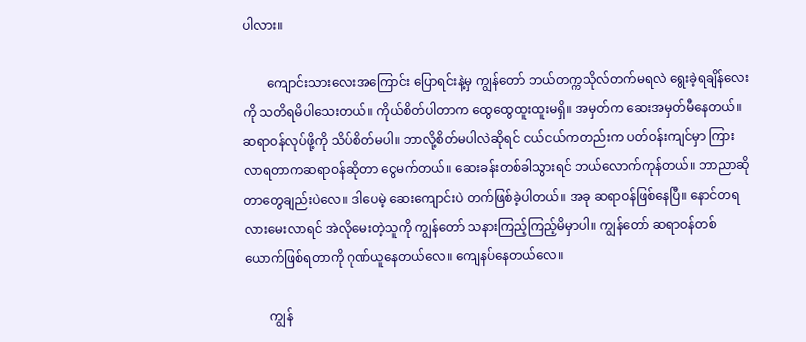ပါလား။

        ကျောင်းသားလေးအကြောင်း ပြောရင်းနဲ့မှ ကျွန်တော် ဘယ်တက္ကသိုလ်တက်မရလဲ ရွေးခဲ့ရချိန်လေးကို သတိရမိပါသေးတယ်။ ကိုယ်စိတ်ပါတာက ထွေထွေထူးထူးမရှိ။ အမှတ်က ဆေးအမှတ်မီနေတယ်။ ဆရာဝန်လုပ်ဖို့ကို သိပ်စိတ်မပါ။ ဘာလို့စိတ်မပါလဲဆိုရင် ငယ်ငယ်ကတည်းက ပတ်ဝန်းကျင်မှာ ကြားလာရတာကဆရာဝန်ဆိုတာ ငွေမက်တယ်။ ဆေးခန်းတစ်ခါသွားရင် ဘယ်လောက်ကုန်တယ်။ ဘာညာဆိုတာတွေချည်းပဲလေ။ ဒါပေမဲ့ ဆေးကျောင်းပဲ တက်ဖြစ်ခဲ့ပါတယ်။ အခု ဆရာဝန်ဖြစ်နေပြီ။ နောင်တရလားမေးလာရင် အဲလိုမေးတဲ့သူကို ကျွန်တော် သနားကြည့်ကြည့်မိမှာပါ။ ကျွန်တော် ဆရာဝန်တစ်ယောက်ဖြစ်ရတာကို ဂုဏ်ယူနေတယ်လေ။ ကျေနပ်နေတယ်လေ။

        ကျွန်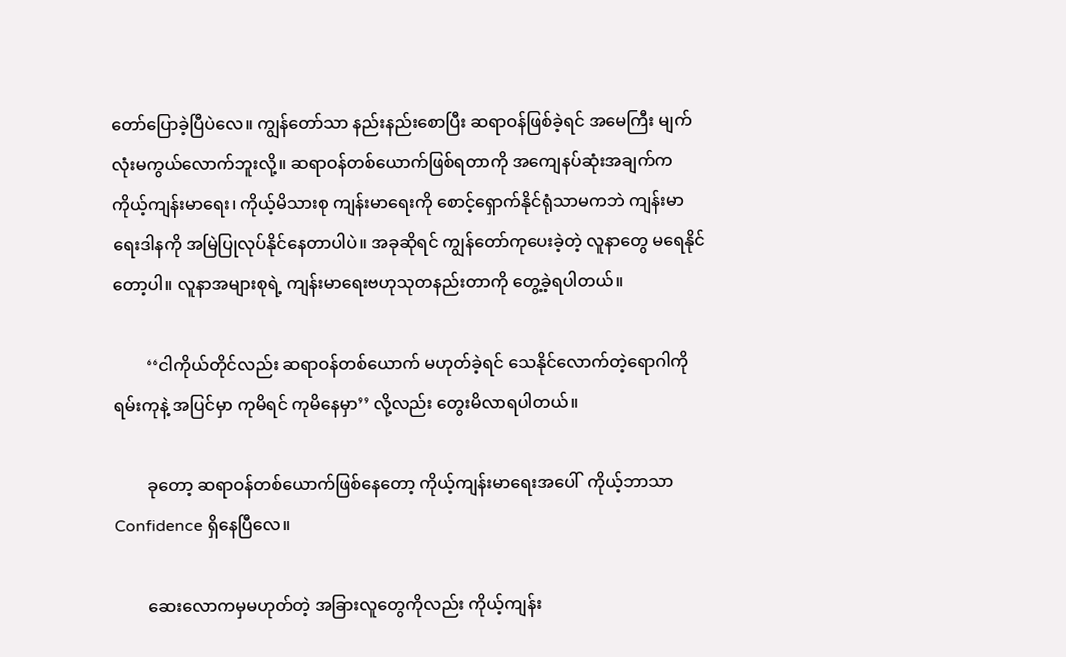တော်ပြောခဲ့ပြီပဲလေ။ ကျွန်တော်သာ နည်းနည်းစောပြီး ဆရာဝန်ဖြစ်ခဲ့ရင် အမေကြီး မျက်လုံးမကွယ်လောက်ဘူးလို့။ ဆရာဝန်တစ်ယောက်ဖြစ်ရတာကို အကျေနပ်ဆုံးအချက်က ကိုယ့်ကျန်းမာရေး၊ ကိုယ့်မိသားစု ကျန်းမာရေးကို စောင့်ရှောက်နိုင်ရုံသာမကဘဲ ကျန်းမာရေးဒါနကို အမြဲပြုလုပ်နိုင်နေတာပါပဲ။ အခုဆိုရင် ကျွန်တော်ကုပေးခဲ့တဲ့ လူနာတွေ မရေနိုင်တော့ပါ။ လူနာအများစုရဲ့ ကျန်းမာရေးဗဟုသုတနည်းတာကို တွေ့ခဲ့ရပါတယ်။

        ‘‘ငါကိုယ်တိုင်လည်း ဆရာဝန်တစ်ယောက် မဟုတ်ခဲ့ရင် သေနိုင်လောက်တဲ့ရောဂါကို ရမ်းကုနဲ့ အပြင်မှာ ကုမိရင် ကုမိနေမှာ’’ လို့လည်း တွေးမိလာရပါတယ်။

        ခုတော့ ဆရာဝန်တစ်ယောက်ဖြစ်နေတော့ ကိုယ့်ကျန်းမာရေးအပေါ်  ကိုယ့်ဘာသာ Confidence ရှိနေပြီလေ။

        ဆေးလောကမှမဟုတ်တဲ့ အခြားလူတွေကိုလည်း ကိုယ့်ကျန်း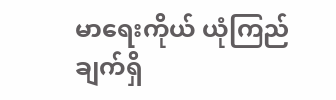မာရေးကိုယ် ယုံကြည်ချက်ရှိ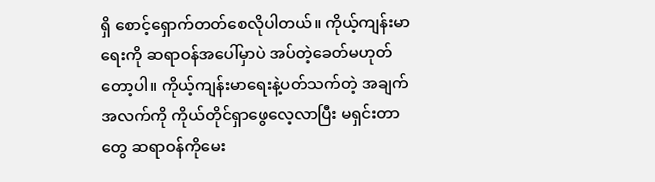ရှိ စောင့်ရှောက်တတ်စေလိုပါတယ်။ ကိုယ့်ကျန်းမာရေးကို ဆရာဝန်အပေါ်မှာပဲ အပ်တဲ့ခေတ်မဟုတ်တော့ပါ။ ကိုယ့်ကျန်းမာရေးနဲ့ပတ်သက်တဲ့ အချက်အလက်ကို ကိုယ်တိုင်ရှာဖွေလေ့လာပြီး မရှင်းတာတွေ ဆရာဝန်ကိုမေး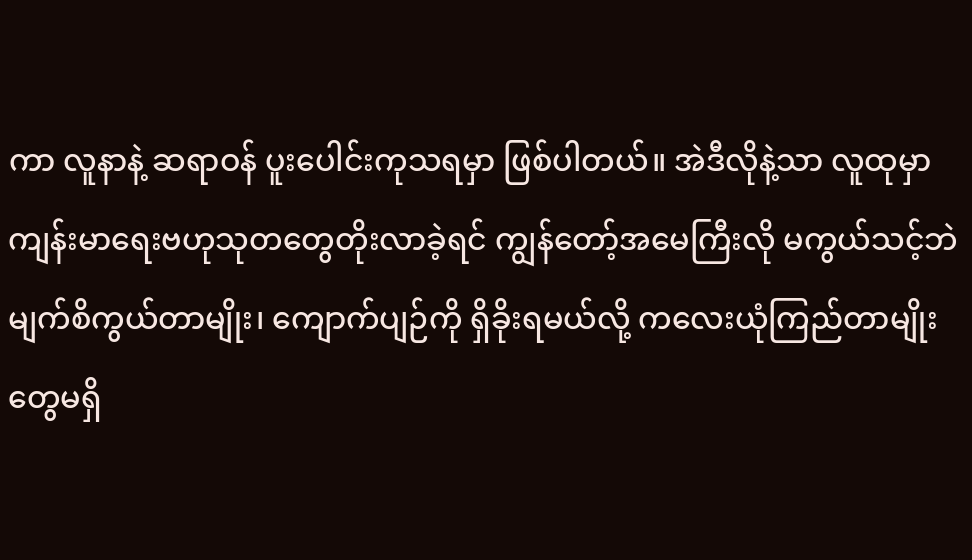ကာ လူနာနဲ့ ဆရာဝန် ပူးပေါင်းကုသရမှာ ဖြစ်ပါတယ်။ အဲဒီလိုနဲ့သာ လူထုမှာ ကျန်းမာရေးဗဟုသုတတွေတိုးလာခဲ့ရင် ကျွန်တော့်အမေကြီးလို မကွယ်သင့်ဘဲ မျက်စိကွယ်တာမျိုး၊ ကျောက်ပျဉ်ကို ရှိခိုးရမယ်လို့ ကလေးယုံကြည်တာမျိုးတွေမရှိ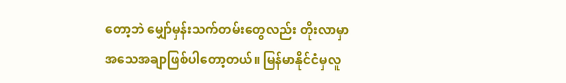တော့ဘဲ မျှော်မှန်းသက်တမ်းတွေလည်း တိုးလာမှာ အသေအချာဖြစ်ပါတော့တယ်။ မြန်မာနိုင်ငံမှလူ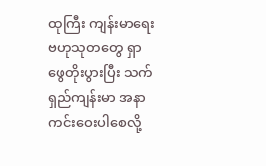ထုကြီး ကျန်းမာရေးဗဟုသုတတွေ ရှာဖွေတိုးပွားပြီး သက်ရှည်ကျန်းမာ အနာကင်းဝေးပါစေလို့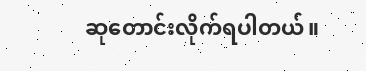ဆုတောင်းလိုက်ရပါတယ်။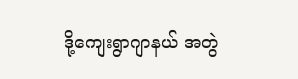ဒို့ကျေးရွာဂျာနယ် အတွဲ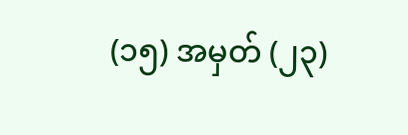(၁၅) အမှတ် (၂၃)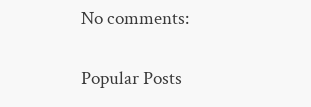No comments:

Popular Posts